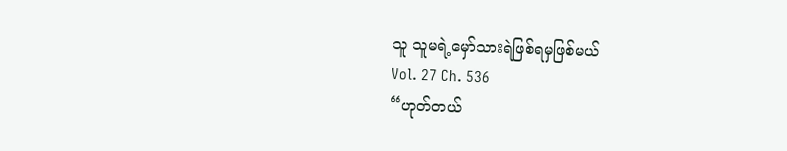သူ သူမရဲ့မှော်သားရဲဖြစ်ရမှဖြစ်မယ်
Vol. 27 Ch. 536
“ဟုတ်တယ်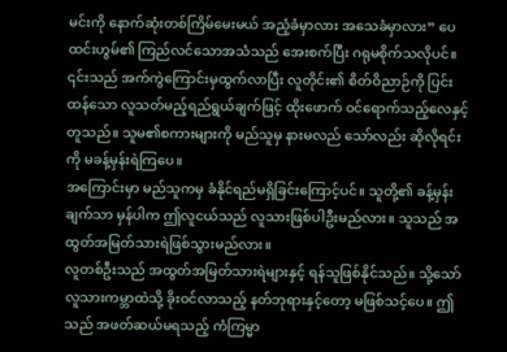မင်းကို နောက်ဆုံးတစ်ကြိမ်မေးမယ် အညံ့ခံမှာလား အသေခံမှာလား” ပေထင်းဟွမ်၏ ကြည်လင်သောအသံသည် အေးစက်ပြီး ဂရုမစိုက်သလိုပင်။ ၎င်းသည် အက်ကွဲကြောင်းမှထွက်လာပြီး လူတိုင်း၏ စိတ်ဝိညာဉ်ကို ပြင်းထန်သော လူသတ်မည့်ရည်ရွယ်ချက်ဖြင့် ထိုးဖောက် ဝင်ရောက်သည့်လေနှင့်တူသည်။ သူမ၏စကားများကို မည်သူမှ နားမလည် သော်လည်း ဆိုလိုရင်းကို မခန့်မှန်းရဲကြပေ။
အကြောင်းမှာ မည်သူကမှ ခံနိုင်ရည်မရှိခြင်းကြောင့်ပင်။ သူတို့၏ ခန့်မှန်းချက်သာ မှန်ပါက ဤလူငယ်သည် လူသားဖြစ်ပါဦးမည်လား။ သူသည် အထွတ်အမြတ်သားရဲဖြစ်သွားမည်လား။
လူတစ်ဦးသည် အထွတ်အမြတ်သားရဲများနှင့် ရန်သူဖြစ်နိုင်သည်။ သို့သော် လူသားကမ္ဘာထဲသို့ ခိုးဝင်လာသည့် နတ်ဘုရားနှင့်တော့ မဖြစ်သင့်ပေ။ ဤသည် အဖတ်ဆယ်မရသည့် ကံကြမ္မာ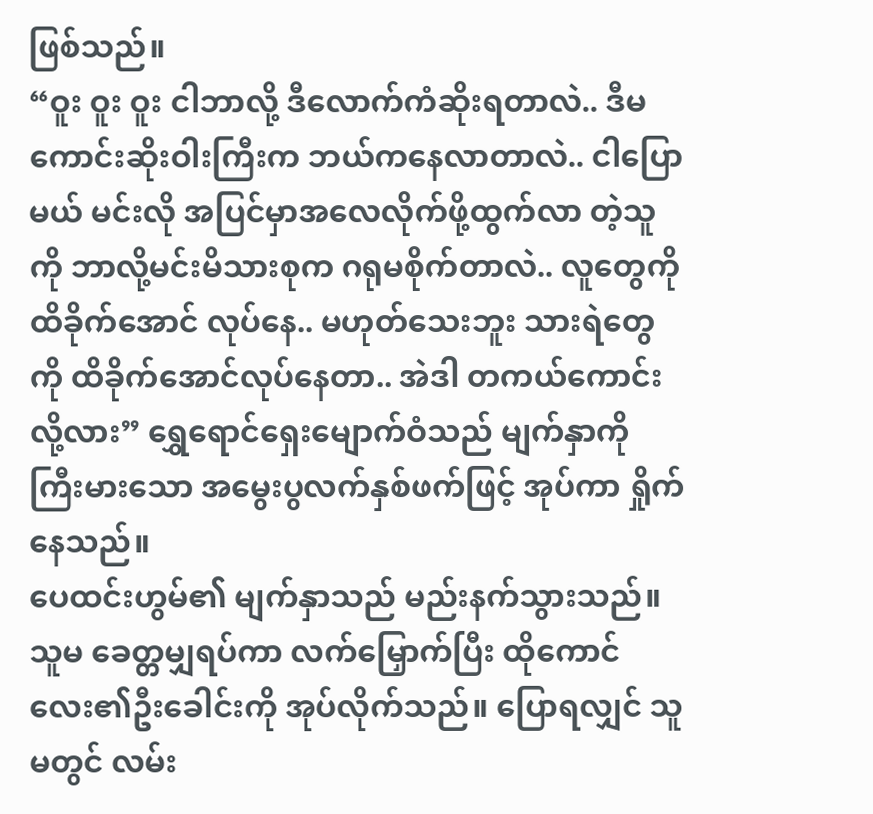ဖြစ်သည်။
“ဝူး ဝူး ဝူး ငါဘာလို့ ဒီလောက်ကံဆိုးရတာလဲ.. ဒီမကောင်းဆိုးဝါးကြီးက ဘယ်ကနေလာတာလဲ.. ငါပြောမယ် မင်းလို အပြင်မှာအလေလိုက်ဖို့ထွက်လာ တဲ့သူကို ဘာလို့မင်းမိသားစုက ဂရုမစိုက်တာလဲ.. လူတွေကို ထိခိုက်အောင် လုပ်နေ.. မဟုတ်သေးဘူး သားရဲတွေကို ထိခိုက်အောင်လုပ်နေတာ.. အဲဒါ တကယ်ကောင်းလို့လား” ရွှေရောင်ရှေးမျောက်ဝံသည် မျက်နှာကို ကြီးမားသော အမွေးပွလက်နှစ်ဖက်ဖြင့် အုပ်ကာ ရှိုက်နေသည်။
ပေထင်းဟွမ်၏ မျက်နှာသည် မည်းနက်သွားသည်။ သူမ ခေတ္တမျှရပ်ကာ လက်မြှောက်ပြီး ထိုကောင်လေး၏ဦးခေါင်းကို အုပ်လိုက်သည်။ ပြောရလျှင် သူမတွင် လမ်း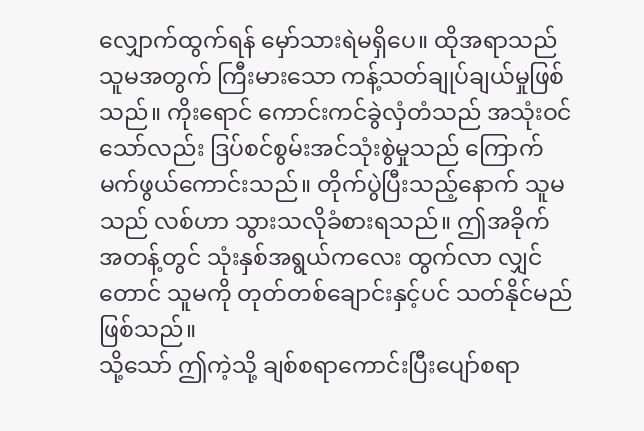လျှောက်ထွက်ရန် မှော်သားရဲမရှိပေ။ ထိုအရာသည် သူမအတွက် ကြီးမားသော ကန့်သတ်ချုပ်ချယ်မှုဖြစ်သည်။ ကိုးရောင် ကောင်းကင်ခွဲလှံတံသည် အသုံးဝင်သော်လည်း ဒြပ်စင်စွမ်းအင်သုံးစွဲမှုသည် ကြောက်မက်ဖွယ်ကောင်းသည်။ တိုက်ပွဲပြီးသည့်နောက် သူမသည် လစ်ဟာ သွားသလိုခံစားရသည်။ ဤအခိုက်အတန့်တွင် သုံးနှစ်အရွယ်ကလေး ထွက်လာ လျှင်တောင် သူမကို တုတ်တစ်ချောင်းနှင့်ပင် သတ်နိုင်မည်ဖြစ်သည်။
သို့သော် ဤကဲ့သို့ ချစ်စရာကောင်းပြီးပျော်စရာ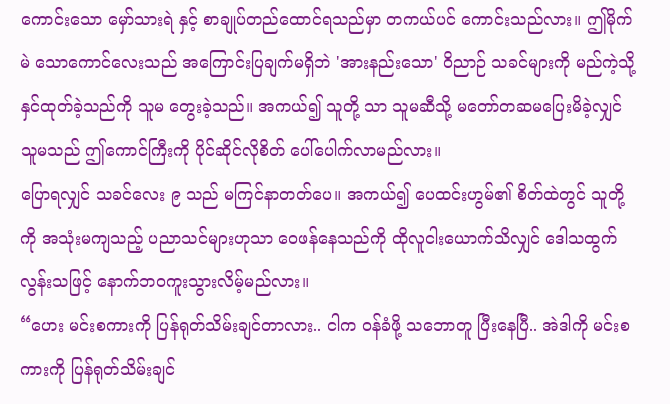ကောင်းသော မှော်သားရဲ နှင့် စာချုပ်တည်ထောင်ရသည်မှာ တကယ်ပင် ကောင်းသည်လား။ ဤမိုက်မဲ သောကောင်လေးသည် အကြောင်းပြချက်မရှိဘဲ 'အားနည်းသော' ဝိညာဉ် သခင်များကို မည်ကဲ့သို့ နှင်ထုတ်ခဲ့သည်ကို သူမ တွေးခဲ့သည်။ အကယ်၍ သူတို့ သာ သူမဆီသို့ မတော်တဆမပြေးမိခဲ့လျှင် သူမသည် ဤကောင်ကြီးကို ပိုင်ဆိုင်လိုစိတ် ပေါ်ပေါက်လာမည်လား။
ပြောရလျှင် သခင်လေး ၉ သည် မကြင်နာတတ်ပေ။ အကယ်၍ ပေထင်းဟွမ်၏ စိတ်ထဲတွင် သူတို့ကို အသုံးမကျသည့် ပညာသင်များဟုသာ ဝေဖန်နေသည်ကို ထိုလူငါးယောက်သိလျှင် ဒေါသထွက်လွန်းသဖြင့် နောက်ဘဝကူးသွားလိမ့်မည်လား။
“ဟေး မင်းစကားကို ပြန်ရုတ်သိမ်းချင်တာလား.. ငါက ဝန်ခံဖို့ သဘောတူ ပြီးနေပြီ.. အဲဒါကို မင်းစကားကို ပြန်ရုတ်သိမ်းချင်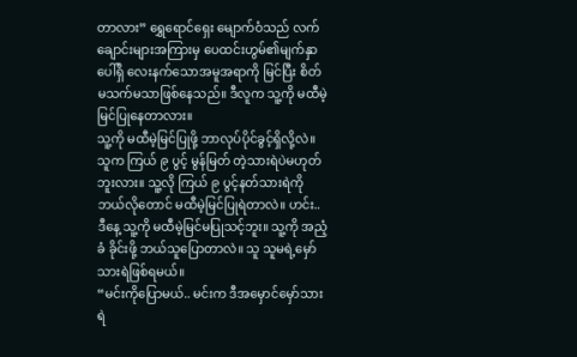တာလား” ရွှေရောင်ရှေး မျောက်ဝံသည် လက်ချောင်းများအကြားမှ ပေထင်းဟွမ်၏မျက်နှာပေါ်ရှိ လေးနက်သောအမူအရာကို မြင်ပြီး စိတ်မသက်မသာဖြစ်နေသည်။ ဒီလူက သူ့ကို မထီမဲ့မြင်ပြုနေတာလား။
သူ့ကို မထီမဲ့မြင်ပြုဖို့ ဘာလုပ်ပိုင်ခွင့်ရှိလို့လဲ။ သူက ကြယ် ၉ ပွင့် မွန်မြတ် တဲ့သားရဲပဲမဟုတ်ဘူးလား။ သူ့လို ကြယ် ၉ ပွင့်နတ်သားရဲကို ဘယ်လိုတောင် မထီမဲ့မြင်ပြုရဲတာလဲ။ ဟင်း.. ဒီနေ့ သူ့ကို မထီမဲ့မြင်မပြုသင့်ဘူး။ သူ့ကို အညံ့ခံ ခိုင်းဖို့ ဘယ်သူပြောတာလဲ။ သူ သူမရဲ့မှော်သားရဲဖြစ်ရမယ်။
“မင်းကိုပြောမယ်.. မင်းက ဒီအမှောင်မှော်သားရဲ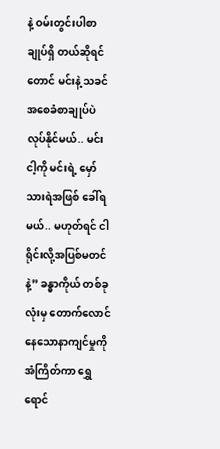နဲ့ ဝမ်းတွင်းပါစာချုပ်ရှိ တယ်ဆိုရင်တောင် မင်းနဲ့ သခင်အစေခံစာချုပ်ပဲ လုပ်နိုင်မယ်.. မင်း ငါ့ကို မင်းရဲ့ မှော်သားရဲအဖြစ် ခေါ်ရမယ်.. မဟုတ်ရင် ငါရိုင်းလို့အပြစ်မတင်နဲ့” ခန္ဓာကိုယ် တစ်ခုလုံးမှ တောက်လောင်နေသောနာကျင်မှုကို အံကြိတ်ကာ ရွှေရောင်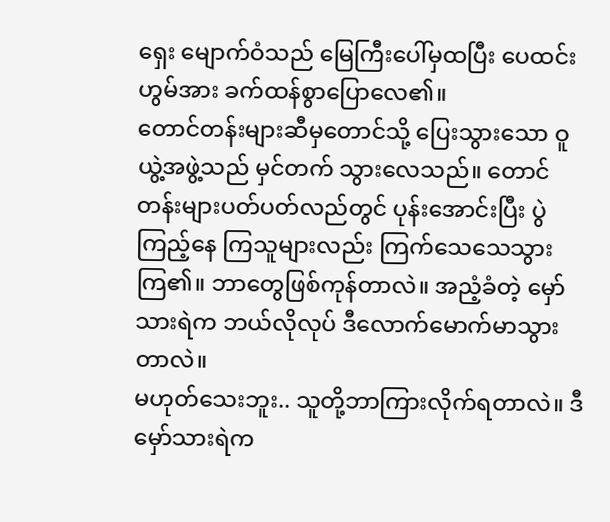ရှေး မျောက်ဝံသည် မြေကြီးပေါ်မှထပြီး ပေထင်းဟွမ်အား ခက်ထန်စွာပြောလေ၏။
တောင်တန်းများဆီမှတောင်သို့ ပြေးသွားသော ဝူယွဲ့အဖွဲ့သည် မှင်တက် သွားလေသည်။ တောင်တန်းများပတ်ပတ်လည်တွင် ပုန်းအောင်းပြီး ပွဲကြည့်နေ ကြသူများလည်း ကြက်သေသေသွားကြ၏။ ဘာတွေဖြစ်ကုန်တာလဲ။ အညံ့ခံတဲ့ မှော်သားရဲက ဘယ်လိုလုပ် ဒီလောက်မောက်မာသွားတာလဲ။
မဟုတ်သေးဘူး.. သူတို့ဘာကြားလိုက်ရတာလဲ။ ဒီမှော်သားရဲက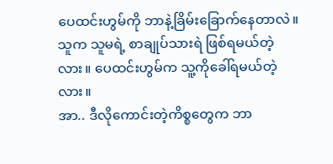ပေထင်းဟွမ်ကို ဘာနဲ့ခြိမ်းခြောက်နေတာလဲ။ သူက သူမရဲ့ စာချုပ်သားရဲ ဖြစ်ရမယ်တဲ့လား။ ပေထင်းဟွမ်က သူ့ကိုခေါ်ရမယ်တဲ့လား။
အာ.. ဒီလိုကောင်းတဲ့ကိစ္စတွေက ဘာ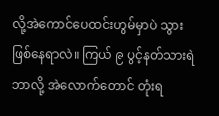လို့အဲကောင်ပေထင်းဟွမ်မှာပဲ သွားဖြစ်နေရာလဲ။ ကြယ် ၉ ပွင့်နတ်သားရဲ ဘာလို့ အဲလောက်တောင် တုံးရ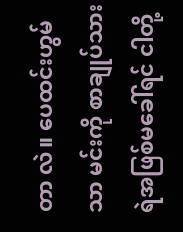တာ လဲ။ ပေထင်းဟွမ်သာ မင်းကို စာချုပ်သားရဲအဖြစ်မခေါ်ရင် ငါတို့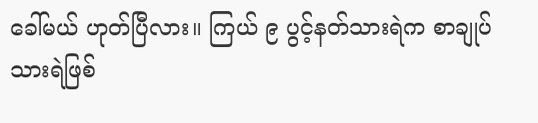ခေါ်မယ် ဟုတ်ပြီလား။ ကြယ် ၉ ပွင့်နတ်သားရဲက စာချုပ်သားရဲဖြစ်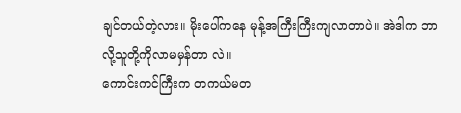ချင်တယ်တဲ့လား။ မိုးပေါ်ကနေ မုန့်အကြီးကြီးကျလာတာပဲ။ အဲဒါက ဘာလို့သူတို့ကိုလာမမှန်တာ လဲ။
ကောင်းကင်ကြီးက တကယ်မတ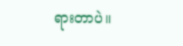ရားတာပဲ။